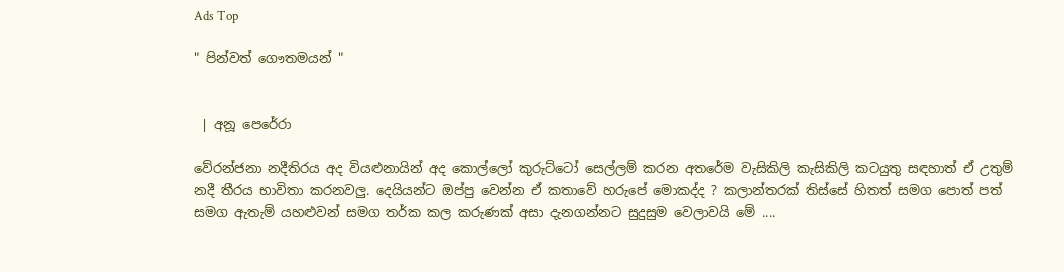Ads Top

" පින්වත් ගෞතමයන් "


 | අනූ පෙරේරා

වේරන්ජනා නදීතිරය අද වියළුනායින් අද කොල්ලෝ කුරුට්ටෝ සෙල්ලම් කරන අතරේම වැසිකිලි කැසිකිලි කටයුතු සඳහාත් ඒ උතුම් නදී තීරය භාවිතා කරනවලු. දෙයියන්ට ඔප්පු වෙන්න ඒ කතාවේ හරුපේ මොකද්ද ? කලාන්තරක් තිස්සේ හිතත් සමග පොත් පත් සමග ඇතැම් යහළුවන් සමග තර්ක කල කරුණක් අසා දැනගන්නට සුදුසුම වෙලාවයි මේ ....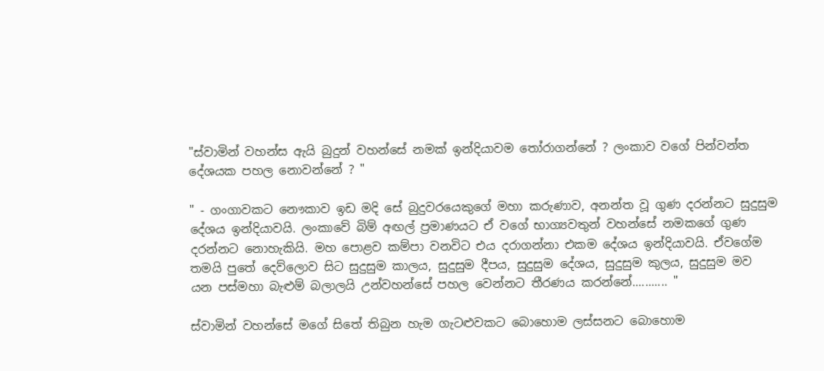"ස්වාමින් වහන්ස ඇයි බුදුන් වහන්සේ නමක් ඉන්දියාවම තෝරාගන්නේ ? ලංකාව වගේ පින්වන්ත දේශයක පහල නොවන්නේ ? "

" - ගංගාවකට නෞකාව ඉඩ මදි සේ බුදුවරයෙකුගේ මහා කරුණාව, අනන්ත වූ ගුණ දරන්නට සුදුසුම දේශය ඉන්දියාවයි. ලංකාවේ බිම් අඟල් ප්‍රමාණයට ඒ වගේ භාග්‍යවතුන් වහන්සේ නමකගේ ගුණ දරන්නට නොහැකියි. මහ පොළව කම්පා වනවිට එය දරාගන්නා එකම දේශය ඉන්දියාවයි. ඒවගේම තමයි පුතේ දෙව්ලොව සිට සුදුසුම කාලය, සුදුසුම දීපය, සුදුසුම දේශය, සුදුසුම කුලය, සුදුසුම මව යන පස්මහා බැළුම් බලාලයි උන්වහන්සේ පහල වෙන්නට තීරණය කරන්නේ........... "

ස්වාමින් වහන්සේ මගේ සිතේ තිබුන හැම ගැටළුවකට බොහොම ලස්සනට බොහොම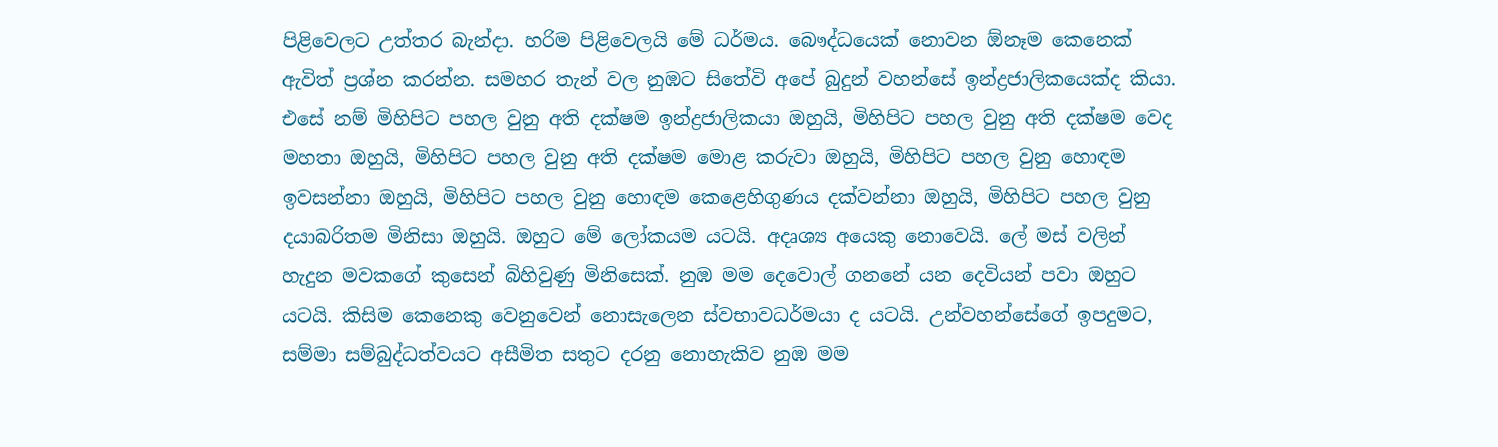පිළිවෙලට උත්තර බැන්දා. හරිම පිළිවෙලයි මේ ධර්මය. බෞද්ධයෙක් නොවන ඕනෑම කෙනෙක් ඇවිත් ප්‍රශ්න කරන්න. සමහර තැන් වල නුඹට සිතේවි අපේ බුදුන් වහන්සේ ඉන්ද්‍රජාලිකයෙක්ද කියා. එසේ නම් මිහිපිට පහල වුනු අති දක්ෂම ඉන්ද්‍රජාලිකයා ඔහුයි, මිහිපිට පහල වුනු අති දක්ෂම වෙද මහතා ඔහුයි, මිහිපිට පහල වුනු අති දක්ෂම මොළ කරුවා ඔහුයි, මිහිපිට පහල වුනු හොඳම ඉවසන්නා ඔහුයි, මිහිපිට පහල වුනු හොඳම කෙළෙහිගුණය දක්වන්නා ඔහුයි, මිහිපිට පහල වුනු දයාබරිතම මිනිසා ඔහුයි. ඔහුට මේ ලෝකයම යටයි. අදෘශ්‍ය අයෙකු නොවෙයි. ලේ මස් වලින් හැදුන මවකගේ කුසෙන් බිහිවුණු මිනිසෙක්. නුඹ මම දෙවොල් ගනනේ යන දෙවියන් පවා ඔහුට යටයි. කිසිම කෙනෙකු වෙනුවෙන් නොසැලෙන ස්වභාවධර්මයා ද යටයි. උන්වහන්සේගේ ඉපදුමට, සම්මා සම්බුද්ධත්වයට අසීමිත සතුට දරනු නොහැකිව නුඹ මම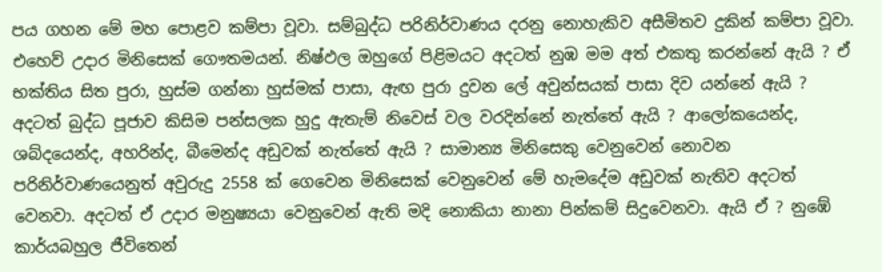පය ගහන මේ මහ පොළව කම්පා වූවා. සම්බුද්ධ පරිනිර්වාණය දරනු නොහැකිව අසීමිතව දුකින් කම්පා වූවා. එහෙව් උදාර මිනිසෙක් ගෞතමයන්. නිෂ්ඵල ඔහුගේ පිළිමයට අදටත් නුඹ මම අත් එකතු කරන්නේ ඇයි ? ඒ භක්තිය සිත පුරා, හුස්ම ගන්නා හුස්මක් පාසා, ඇඟ පුරා දුවන ලේ අවුන්සයක් පාසා දිව යන්නේ ඇයි ? අදටත් බුද්ධ පූජාව කිසිම පන්සලක හුදු ඇතැම් නිවෙස් වල වරදින්නේ නැත්තේ ඇයි ? ආලෝකයෙන්ද, ශබ්දයෙන්ද, අහරින්ද, බීමෙන්ද අඩුවක් නැත්තේ ඇයි ? සාමාන්‍ය මිනිසෙකු වෙනුවෙන් නොවන පරිනිර්වාණයෙනුත් අවුරුදු 2558 ක් ගෙවෙන මිනිසෙක් වෙනුවෙන් මේ හැමදේම අඩුවක් නැතිව අදටත් වෙනවා. අදටත් ඒ උදාර මනුෂ්‍යයා වෙනුවෙන් ඇති මදි නොකියා නානා පින්කම් සිදුවෙනවා. ඇයි ඒ ? නුඹේ කාර්යබහුල ජීවිතෙන්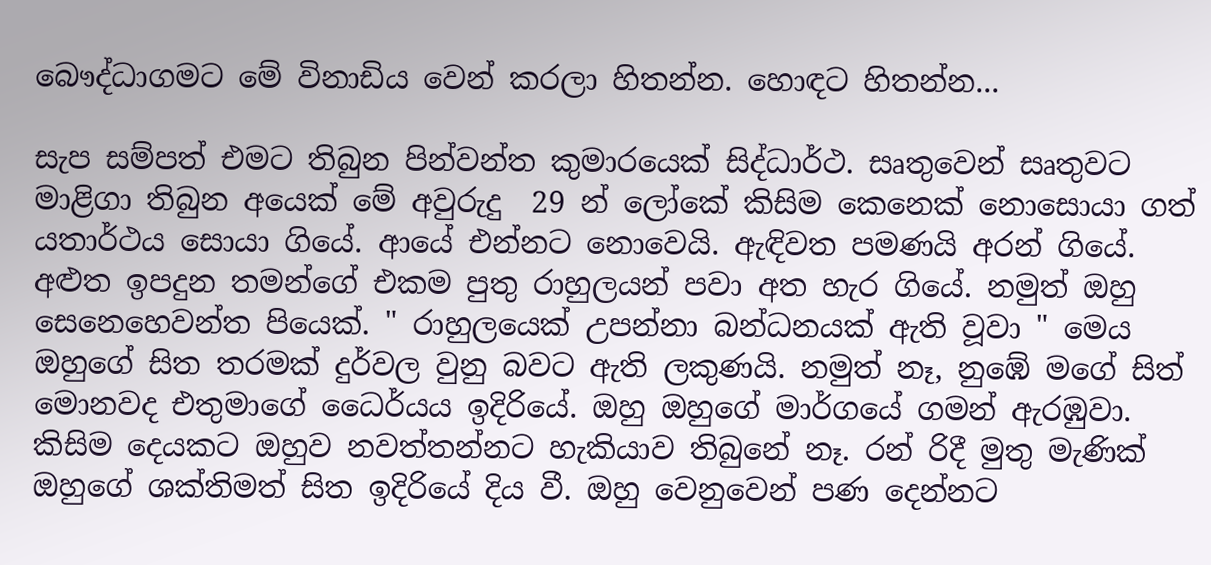බෞද්ධාගමට මේ විනාඩිය වෙන් කරලා හිතන්න. හොඳට හිතන්න...

සැප සම්පත් එමට තිබුන පින්වන්ත කුමාරයෙක් සිද්ධාර්ථ. සෘතුවෙන් සෘතුවට මාළිගා තිබුන අයෙක් මේ අවුරුදු  29 න් ලෝකේ කිසිම කෙනෙක් නොසොයා ගත් යතාර්ථය සොයා ගියේ. ආයේ එන්නට නොවෙයි. ඇඳිවත පමණයි අරන් ගියේ. අළුත ඉපදුන තමන්ගේ එකම පුතු රාහුලයන් පවා අත හැර ගියේ. නමුත් ඔහු සෙනෙහෙවන්ත පියෙක්. " රාහුලයෙක් උපන්නා බන්ධනයක් ඇති වූවා " මෙය ඔහුගේ සිත තරමක් දුර්වල වුනු බවට ඇති ලකුණයි. නමුත් නෑ, නුඹේ මගේ සිත් මොනවද එතුමාගේ ධෛර්යය ඉදිරියේ. ඔහු ඔහුගේ මාර්ගයේ ගමන් ඇරඹුවා. කිසිම දෙයකට ඔහුව නවත්තන්නට හැකියාව තිබුනේ නෑ. රන් රිදී මුතු මැණික් ඔහුගේ ශක්තිමත් සිත ඉදිරියේ දිය වී. ඔහු වෙනුවෙන් පණ දෙන්නට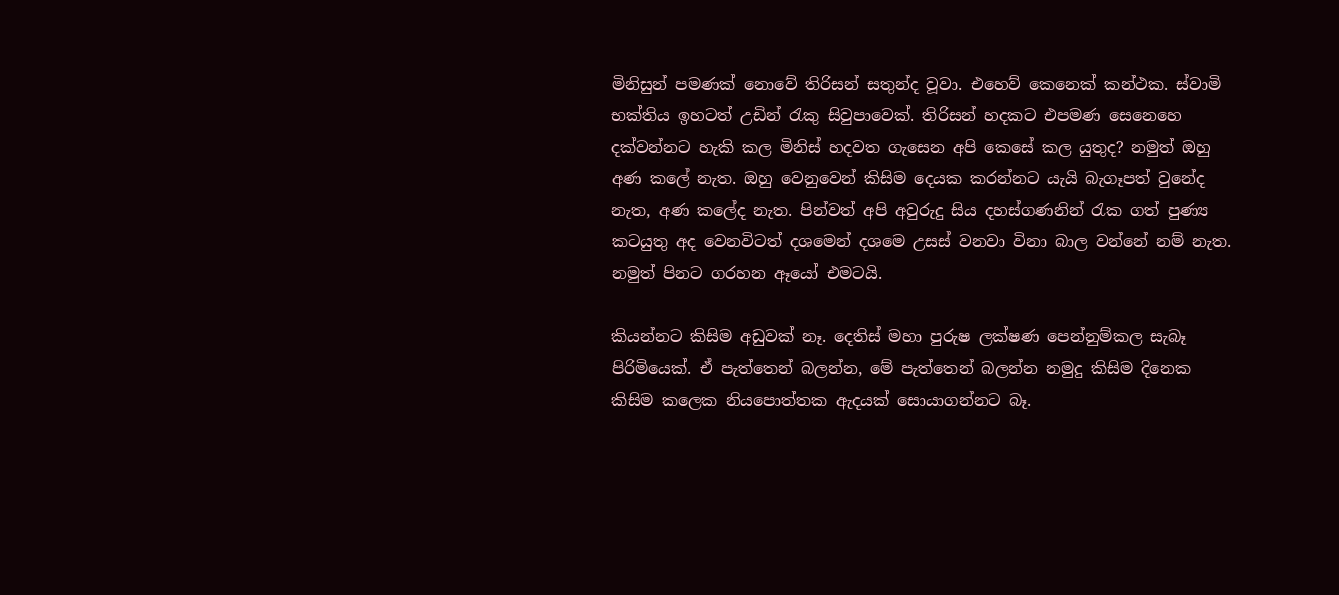මිනිසුන් පමණක් නොවේ තිරිසන් සතුන්ද වූවා. එහෙව් කෙනෙක් කන්ථක. ස්වාමි භක්තිය ඉහටත් උඩින් රැකු සිවුපාවෙක්. තිරිසන් හදකට එපමණ සෙනෙහෙ දක්වන්නට හැකි කල මිනිස් හදවත ගැසෙන අපි කෙසේ කල යුතුද? නමුත් ඔහු අණ කලේ නැත. ඔහු වෙනුවෙන් කිසිම දෙයක කරන්නට යැයි බැගෑපත් වුනේද නැත, අණ කලේද නැත. පින්වත් අපි අවුරුදු සිය දහස්ගණනින් රැක ගත් පුණ්‍ය කටයුතු අද වෙනවිටත් දශමෙන් දශමෙ උසස් වනවා විනා බාල වන්නේ නම් නැත. නමුත් පිනට ගරහන ඈයෝ එමටයි.

කියන්නට කිසිම අඩුවක් නෑ. දෙතිස් මහා පුරුෂ ලක්ෂණ පෙන්නුම්කල සැබෑ පිරිමියෙක්. ඒ පැත්තෙන් බලන්න, මේ පැත්තෙන් බලන්න නමුදු කිසිම දිනෙක කිසිම කලෙක නියපොත්තක ඇදයක් සොයාගන්නට බෑ.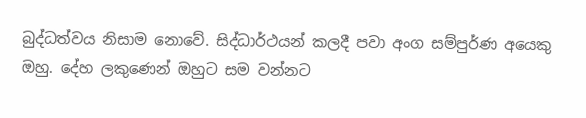බුද්ධත්වය නිසාම නොවේ. සිද්ධාර්ථයන් කලදී පවා අංග සම්පුර්ණ අයෙකු ඔහු. දේහ ලකුණෙන් ඔහුට සම වන්නට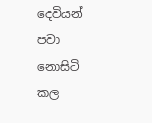දෙවියන් පවා නොසිටි කල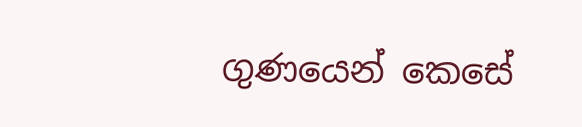ගුණයෙන් කෙසේ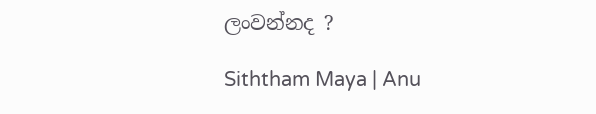ලංවන්නද ?

Siththam Maya | Anu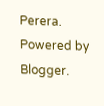Perera. Powered by Blogger.